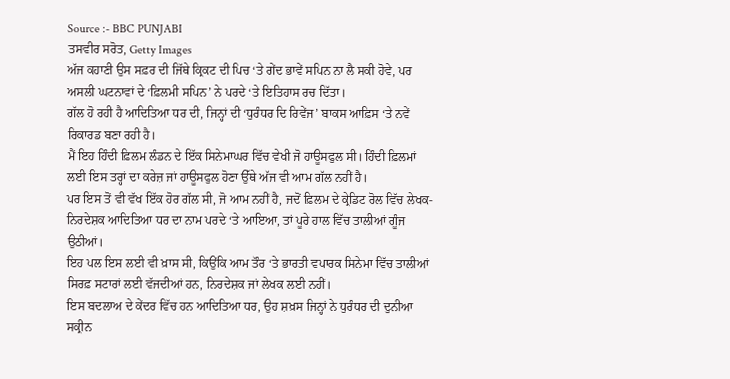Source :- BBC PUNJABI
ਤਸਵੀਰ ਸਰੋਤ, Getty Images
ਅੱਜ ਕਹਾਣੀ ਉਸ ਸਫ਼ਰ ਦੀ ਜਿੱਥੇ ਕ੍ਰਿਕਟ ਦੀ ਪਿਚ ‘ਤੇ ਗੇਂਦ ਭਾਵੇਂ ਸਪਿਨ ਨਾ ਲੈ ਸਕੀ ਹੋਵੇ, ਪਰ ਅਸਲੀ ਘਟਨਾਵਾਂ ਦੇ ‘ਫ਼ਿਲਮੀ ਸਪਿਨ’ ਨੇ ਪਰਦੇ ‘ਤੇ ਇਤਿਹਾਸ ਰਚ ਦਿੱਤਾ।
ਗੱਲ ਹੋ ਰਹੀ ਹੈ ਆਦਿਤਿਆ ਧਰ ਦੀ, ਜਿਨ੍ਹਾਂ ਦੀ ‘ਧੁਰੰਧਰ ਦਿ ਰਿਵੇਂਜ’ ਬਾਕਸ ਆਫ਼ਿਸ ‘ਤੇ ਨਵੇਂ ਰਿਕਾਰਡ ਬਣਾ ਰਹੀ ਹੈ।
ਮੈਂ ਇਹ ਹਿੰਦੀ ਫ਼ਿਲਮ ਲੰਡਨ ਦੇ ਇੱਕ ਸਿਨੇਮਾਘਰ ਵਿੱਚ ਵੇਖੀ ਜੋ ਹਾਊਸਫੁਲ ਸੀ। ਹਿੰਦੀ ਫ਼ਿਲਮਾਂ ਲਈ ਇਸ ਤਰ੍ਹਾਂ ਦਾ ਕਰੇਜ਼ ਜਾਂ ਹਾਊਸਫੁਲ ਹੋਣਾ ਉੱਥੇ ਅੱਜ ਵੀ ਆਮ ਗੱਲ ਨਹੀਂ ਹੈ।
ਪਰ ਇਸ ਤੋਂ ਵੀ ਵੱਖ ਇੱਕ ਹੋਰ ਗੱਲ ਸੀ, ਜੋ ਆਮ ਨਹੀਂ ਹੈ, ਜਦੋਂ ਫ਼ਿਲਮ ਦੇ ਕ੍ਰੇਡਿਟ ਰੋਲ ਵਿੱਚ ਲੇਖਕ-ਨਿਰਦੇਸ਼ਕ ਆਦਿਤਿਆ ਧਰ ਦਾ ਨਾਮ ਪਰਦੇ ‘ਤੇ ਆਇਆ, ਤਾਂ ਪੂਰੇ ਹਾਲ ਵਿੱਚ ਤਾਲੀਆਂ ਗੂੰਜ ਉਠੀਆਂ।
ਇਹ ਪਲ ਇਸ ਲਈ ਵੀ ਖ਼ਾਸ ਸੀ, ਕਿਉਂਕਿ ਆਮ ਤੌਰ ‘ਤੇ ਭਾਰਤੀ ਵਪਾਰਕ ਸਿਨੇਮਾ ਵਿੱਚ ਤਾਲੀਆਂ ਸਿਰਫ਼ ਸਟਾਰਾਂ ਲਈ ਵੱਜਦੀਆਂ ਹਨ, ਨਿਰਦੇਸ਼ਕ ਜਾਂ ਲੇਖਕ ਲਈ ਨਹੀਂ।
ਇਸ ਬਦਲਾਅ ਦੇ ਕੇਂਦਰ ਵਿੱਚ ਹਨ ਆਦਿਤਿਆ ਧਰ, ਉਹ ਸ਼ਖ਼ਸ ਜਿਨ੍ਹਾਂ ਨੇ ਧੁਰੰਧਰ ਦੀ ਦੁਨੀਆ ਸਕ੍ਰੀਨ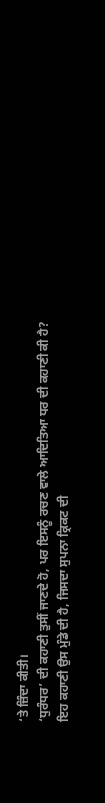‘ਤੇ ਜ਼ਿੰਦਾ ਕੀਤੀ।
‘ਧੁਰੰਧਰ’ ਦੀ ਕਹਾਣੀ ਤੁਸੀਂ ਜਾਣਦੇ ਹੋ, ਪਰ ਇਸਨੂੰ ਰਚਣ ਵਾਲੇ ਆਦਿਤਿਆ ਧਰ ਦੀ ਕਹਾਣੀ ਕੀ ਹੈ?
ਇਹ ਕਹਾਣੀ ਉਸ ਮੁੰਡੇ ਦੀ ਹੈ, ਜਿਸਦਾ ਸੁਪਨਾ ਕ੍ਰਿਕਟ ਦੀ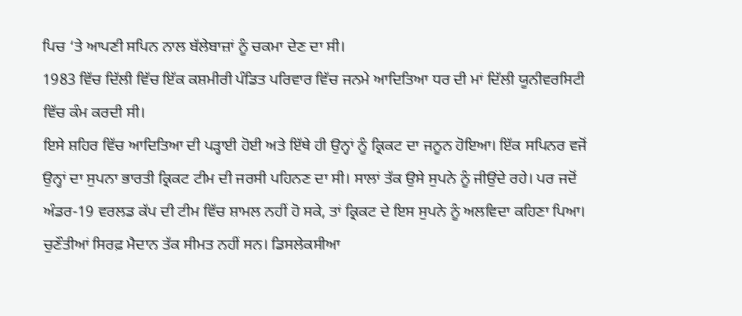ਪਿਚ ‘ਤੇ ਆਪਣੀ ਸਪਿਨ ਨਾਲ ਬੱਲੇਬਾਜ਼ਾਂ ਨੂੰ ਚਕਮਾ ਦੇਣ ਦਾ ਸੀ।
1983 ਵਿੱਚ ਦਿੱਲੀ ਵਿੱਚ ਇੱਕ ਕਸ਼ਮੀਰੀ ਪੰਡਿਤ ਪਰਿਵਾਰ ਵਿੱਚ ਜਨਮੇ ਆਦਿਤਿਆ ਧਰ ਦੀ ਮਾਂ ਦਿੱਲੀ ਯੂਨੀਵਰਸਿਟੀ ਵਿੱਚ ਕੰਮ ਕਰਦੀ ਸੀ।
ਇਸੇ ਸ਼ਹਿਰ ਵਿੱਚ ਆਦਿਤਿਆ ਦੀ ਪੜ੍ਹਾਈ ਹੋਈ ਅਤੇ ਇੱਥੇ ਹੀ ਉਨ੍ਹਾਂ ਨੂੰ ਕ੍ਰਿਕਟ ਦਾ ਜਨੂਨ ਹੋਇਆ। ਇੱਕ ਸਪਿਨਰ ਵਜੋਂ ਉਨ੍ਹਾਂ ਦਾ ਸੁਪਨਾ ਭਾਰਤੀ ਕ੍ਰਿਕਟ ਟੀਮ ਦੀ ਜਰਸੀ ਪਹਿਨਣ ਦਾ ਸੀ। ਸਾਲਾਂ ਤੱਕ ਉਸੇ ਸੁਪਨੇ ਨੂੰ ਜੀਉਂਦੇ ਰਹੇ। ਪਰ ਜਦੋਂ ਅੰਡਰ-19 ਵਰਲਡ ਕੱਪ ਦੀ ਟੀਮ ਵਿੱਚ ਸ਼ਾਮਲ ਨਹੀਂ ਹੋ ਸਕੇ, ਤਾਂ ਕ੍ਰਿਕਟ ਦੇ ਇਸ ਸੁਪਨੇ ਨੂੰ ਅਲਵਿਦਾ ਕਹਿਣਾ ਪਿਆ।
ਚੁਣੌਤੀਆਂ ਸਿਰਫ਼ ਮੈਦਾਨ ਤੱਕ ਸੀਮਤ ਨਹੀਂ ਸਨ। ਡਿਸਲੇਕਸੀਆ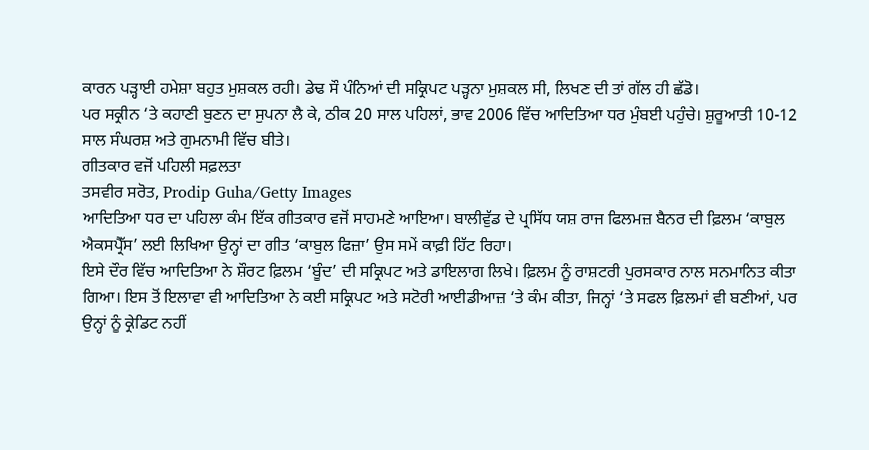ਕਾਰਨ ਪੜ੍ਹਾਈ ਹਮੇਸ਼ਾ ਬਹੁਤ ਮੁਸ਼ਕਲ ਰਹੀ। ਡੇਢ ਸੌ ਪੰਨਿਆਂ ਦੀ ਸਕ੍ਰਿਪਟ ਪੜ੍ਹਨਾ ਮੁਸ਼ਕਲ ਸੀ, ਲਿਖਣ ਦੀ ਤਾਂ ਗੱਲ ਹੀ ਛੱਡੋ।
ਪਰ ਸਕ੍ਰੀਨ ‘ਤੇ ਕਹਾਣੀ ਬੁਣਨ ਦਾ ਸੁਪਨਾ ਲੈ ਕੇ, ਠੀਕ 20 ਸਾਲ ਪਹਿਲਾਂ, ਭਾਵ 2006 ਵਿੱਚ ਆਦਿਤਿਆ ਧਰ ਮੁੰਬਈ ਪਹੁੰਚੇ। ਸ਼ੁਰੂਆਤੀ 10-12 ਸਾਲ ਸੰਘਰਸ਼ ਅਤੇ ਗੁਮਨਾਮੀ ਵਿੱਚ ਬੀਤੇ।
ਗੀਤਕਾਰ ਵਜੋਂ ਪਹਿਲੀ ਸਫ਼ਲਤਾ
ਤਸਵੀਰ ਸਰੋਤ, Prodip Guha/Getty Images
ਆਦਿਤਿਆ ਧਰ ਦਾ ਪਹਿਲਾ ਕੰਮ ਇੱਕ ਗੀਤਕਾਰ ਵਜੋਂ ਸਾਹਮਣੇ ਆਇਆ। ਬਾਲੀਵੁੱਡ ਦੇ ਪ੍ਰਸਿੱਧ ਯਸ਼ ਰਾਜ ਫਿਲਮਜ਼ ਬੈਨਰ ਦੀ ਫ਼ਿਲਮ ‘ਕਾਬੁਲ ਐਕਸਪ੍ਰੈੱਸ’ ਲਈ ਲਿਖਿਆ ਉਨ੍ਹਾਂ ਦਾ ਗੀਤ ‘ਕਾਬੁਲ ਫਿਜ਼ਾ’ ਉਸ ਸਮੇਂ ਕਾਫ਼ੀ ਹਿੱਟ ਰਿਹਾ।
ਇਸੇ ਦੌਰ ਵਿੱਚ ਆਦਿਤਿਆ ਨੇ ਸ਼ੌਰਟ ਫ਼ਿਲਮ ‘ਬੂੰਦ’ ਦੀ ਸਕ੍ਰਿਪਟ ਅਤੇ ਡਾਇਲਾਗ ਲਿਖੇ। ਫ਼ਿਲਮ ਨੂੰ ਰਾਸ਼ਟਰੀ ਪੁਰਸਕਾਰ ਨਾਲ ਸਨਮਾਨਿਤ ਕੀਤਾ ਗਿਆ। ਇਸ ਤੋਂ ਇਲਾਵਾ ਵੀ ਆਦਿਤਿਆ ਨੇ ਕਈ ਸਕ੍ਰਿਪਟ ਅਤੇ ਸਟੋਰੀ ਆਈਡੀਆਜ਼ ‘ਤੇ ਕੰਮ ਕੀਤਾ, ਜਿਨ੍ਹਾਂ ‘ਤੇ ਸਫਲ ਫ਼ਿਲਮਾਂ ਵੀ ਬਣੀਆਂ, ਪਰ ਉਨ੍ਹਾਂ ਨੂੰ ਕ੍ਰੇਡਿਟ ਨਹੀਂ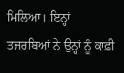ਮਿਲਿਆ। ਇਨ੍ਹਾਂ ਤਜਰਬਿਆਂ ਨੇ ਉਨ੍ਹਾਂ ਨੂੰ ਕਾਫ਼ੀ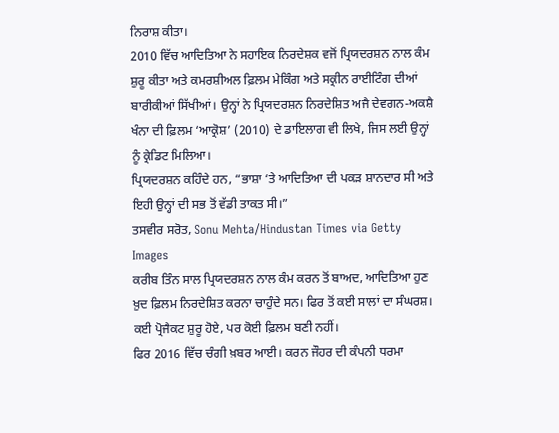ਨਿਰਾਸ਼ ਕੀਤਾ।
2010 ਵਿੱਚ ਆਦਿਤਿਆ ਨੇ ਸਹਾਇਕ ਨਿਰਦੇਸ਼ਕ ਵਜੋਂ ਪ੍ਰਿਯਦਰਸ਼ਨ ਨਾਲ ਕੰਮ ਸ਼ੁਰੂ ਕੀਤਾ ਅਤੇ ਕਮਰਸ਼ੀਅਲ ਫ਼ਿਲਮ ਮੇਕਿੰਗ ਅਤੇ ਸਕ੍ਰੀਨ ਰਾਈਟਿੰਗ ਦੀਆਂ ਬਾਰੀਕੀਆਂ ਸਿੱਖੀਆਂ। ਉਨ੍ਹਾਂ ਨੇ ਪ੍ਰਿਯਦਰਸ਼ਨ ਨਿਰਦੇਸ਼ਿਤ ਅਜੈ ਦੇਵਗਨ-ਅਕਸ਼ੈ ਖੰਨਾ ਦੀ ਫ਼ਿਲਮ ‘ਆਕ੍ਰੋਸ਼’ (2010) ਦੇ ਡਾਇਲਾਗ ਵੀ ਲਿਖੇ, ਜਿਸ ਲਈ ਉਨ੍ਹਾਂ ਨੂੰ ਕ੍ਰੇਡਿਟ ਮਿਲਿਆ।
ਪ੍ਰਿਯਦਰਸ਼ਨ ਕਹਿੰਦੇ ਹਨ, “ਭਾਸ਼ਾ ‘ਤੇ ਆਦਿਤਿਆ ਦੀ ਪਕੜ ਸ਼ਾਨਦਾਰ ਸੀ ਅਤੇ ਇਹੀ ਉਨ੍ਹਾਂ ਦੀ ਸਭ ਤੋਂ ਵੱਡੀ ਤਾਕਤ ਸੀ।”
ਤਸਵੀਰ ਸਰੋਤ, Sonu Mehta/Hindustan Times via Getty Images
ਕਰੀਬ ਤਿੰਨ ਸਾਲ ਪ੍ਰਿਯਦਰਸ਼ਨ ਨਾਲ ਕੰਮ ਕਰਨ ਤੋਂ ਬਾਅਦ, ਆਦਿਤਿਆ ਹੁਣ ਖ਼ੁਦ ਫ਼ਿਲਮ ਨਿਰਦੇਸ਼ਿਤ ਕਰਨਾ ਚਾਹੁੰਦੇ ਸਨ। ਫਿਰ ਤੋਂ ਕਈ ਸਾਲਾਂ ਦਾ ਸੰਘਰਸ਼। ਕਈ ਪ੍ਰੋਜੈਕਟ ਸ਼ੁਰੂ ਹੋਏ, ਪਰ ਕੋਈ ਫ਼ਿਲਮ ਬਣੀ ਨਹੀਂ।
ਫਿਰ 2016 ਵਿੱਚ ਚੰਗੀ ਖ਼ਬਰ ਆਈ। ਕਰਨ ਜੌਹਰ ਦੀ ਕੰਪਨੀ ਧਰਮਾ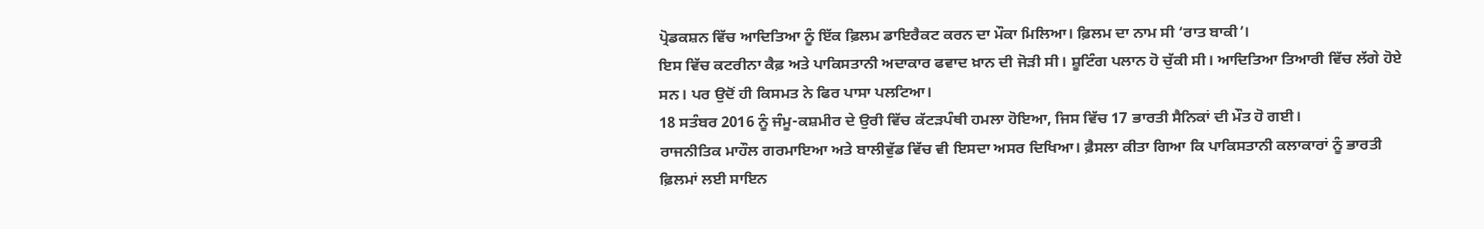ਪ੍ਰੋਡਕਸ਼ਨ ਵਿੱਚ ਆਦਿਤਿਆ ਨੂੰ ਇੱਕ ਫ਼ਿਲਮ ਡਾਇਰੈਕਟ ਕਰਨ ਦਾ ਮੌਕਾ ਮਿਲਿਆ। ਫ਼ਿਲਮ ਦਾ ਨਾਮ ਸੀ ‘ਰਾਤ ਬਾਕੀ’।
ਇਸ ਵਿੱਚ ਕਟਰੀਨਾ ਕੈਫ਼ ਅਤੇ ਪਾਕਿਸਤਾਨੀ ਅਦਾਕਾਰ ਫਵਾਦ ਖ਼ਾਨ ਦੀ ਜੋੜੀ ਸੀ। ਸ਼ੂਟਿੰਗ ਪਲਾਨ ਹੋ ਚੁੱਕੀ ਸੀ। ਆਦਿਤਿਆ ਤਿਆਰੀ ਵਿੱਚ ਲੱਗੇ ਹੋਏ ਸਨ। ਪਰ ਉਦੋਂ ਹੀ ਕਿਸਮਤ ਨੇ ਫਿਰ ਪਾਸਾ ਪਲਟਿਆ।
18 ਸਤੰਬਰ 2016 ਨੂੰ ਜੰਮੂ-ਕਸ਼ਮੀਰ ਦੇ ਉਰੀ ਵਿੱਚ ਕੱਟੜਪੰਥੀ ਹਮਲਾ ਹੋਇਆ, ਜਿਸ ਵਿੱਚ 17 ਭਾਰਤੀ ਸੈਨਿਕਾਂ ਦੀ ਮੌਤ ਹੋ ਗਈ।
ਰਾਜਨੀਤਿਕ ਮਾਹੌਲ ਗਰਮਾਇਆ ਅਤੇ ਬਾਲੀਵੁੱਡ ਵਿੱਚ ਵੀ ਇਸਦਾ ਅਸਰ ਦਿਖਿਆ। ਫ਼ੈਸਲਾ ਕੀਤਾ ਗਿਆ ਕਿ ਪਾਕਿਸਤਾਨੀ ਕਲਾਕਾਰਾਂ ਨੂੰ ਭਾਰਤੀ ਫ਼ਿਲਮਾਂ ਲਈ ਸਾਇਨ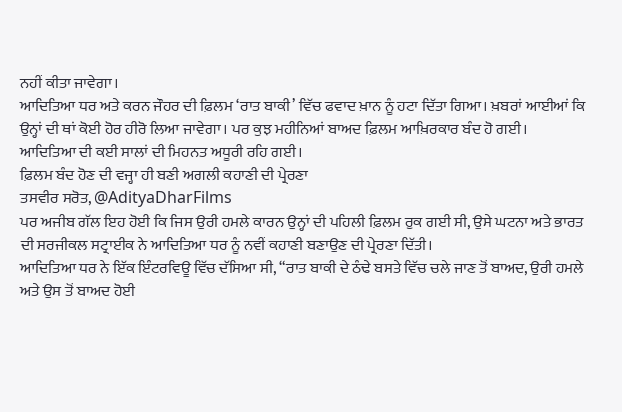ਨਹੀਂ ਕੀਤਾ ਜਾਵੇਗਾ।
ਆਦਿਤਿਆ ਧਰ ਅਤੇ ਕਰਨ ਜੌਹਰ ਦੀ ਫ਼ਿਲਮ ‘ਰਾਤ ਬਾਕੀ’ ਵਿੱਚ ਫਵਾਦ ਖ਼ਾਨ ਨੂੰ ਹਟਾ ਦਿੱਤਾ ਗਿਆ। ਖ਼ਬਰਾਂ ਆਈਆਂ ਕਿ ਉਨ੍ਹਾਂ ਦੀ ਥਾਂ ਕੋਈ ਹੋਰ ਹੀਰੋ ਲਿਆ ਜਾਵੇਗਾ। ਪਰ ਕੁਝ ਮਹੀਨਿਆਂ ਬਾਅਦ ਫ਼ਿਲਮ ਆਖ਼ਿਰਕਾਰ ਬੰਦ ਹੋ ਗਈ।
ਆਦਿਤਿਆ ਦੀ ਕਈ ਸਾਲਾਂ ਦੀ ਮਿਹਨਤ ਅਧੂਰੀ ਰਹਿ ਗਈ।
ਫ਼ਿਲਮ ਬੰਦ ਹੋਣ ਦੀ ਵਜ੍ਹਾ ਹੀ ਬਣੀ ਅਗਲੀ ਕਹਾਣੀ ਦੀ ਪ੍ਰੇਰਣਾ
ਤਸਵੀਰ ਸਰੋਤ, @AdityaDharFilms
ਪਰ ਅਜੀਬ ਗੱਲ ਇਹ ਹੋਈ ਕਿ ਜਿਸ ਉਰੀ ਹਮਲੇ ਕਾਰਨ ਉਨ੍ਹਾਂ ਦੀ ਪਹਿਲੀ ਫ਼ਿਲਮ ਰੁਕ ਗਈ ਸੀ, ਉਸੇ ਘਟਨਾ ਅਤੇ ਭਾਰਤ ਦੀ ਸਰਜੀਕਲ ਸਟ੍ਰਾਈਕ ਨੇ ਆਦਿਤਿਆ ਧਰ ਨੂੰ ਨਵੀਂ ਕਹਾਣੀ ਬਣਾਉਣ ਦੀ ਪ੍ਰੇਰਣਾ ਦਿੱਤੀ।
ਆਦਿਤਿਆ ਧਰ ਨੇ ਇੱਕ ਇੰਟਰਵਿਊ ਵਿੱਚ ਦੱਸਿਆ ਸੀ, “ਰਾਤ ਬਾਕੀ ਦੇ ਠੰਢੇ ਬਸਤੇ ਵਿੱਚ ਚਲੇ ਜਾਣ ਤੋਂ ਬਾਅਦ, ਉਰੀ ਹਮਲੇ ਅਤੇ ਉਸ ਤੋਂ ਬਾਅਦ ਹੋਈ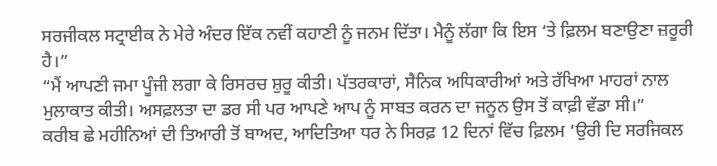ਸਰਜੀਕਲ ਸਟ੍ਰਾਈਕ ਨੇ ਮੇਰੇ ਅੰਦਰ ਇੱਕ ਨਵੀਂ ਕਹਾਣੀ ਨੂੰ ਜਨਮ ਦਿੱਤਾ। ਮੈਨੂੰ ਲੱਗਾ ਕਿ ਇਸ ‘ਤੇ ਫ਼ਿਲਮ ਬਣਾਉਣਾ ਜ਼ਰੂਰੀ ਹੈ।”
“ਮੈਂ ਆਪਣੀ ਜਮਾ ਪੂੰਜੀ ਲਗਾ ਕੇ ਰਿਸਰਚ ਸ਼ੁਰੂ ਕੀਤੀ। ਪੱਤਰਕਾਰਾਂ, ਸੈਨਿਕ ਅਧਿਕਾਰੀਆਂ ਅਤੇ ਰੱਖਿਆ ਮਾਹਰਾਂ ਨਾਲ ਮੁਲਾਕਾਤ ਕੀਤੀ। ਅਸਫ਼ਲਤਾ ਦਾ ਡਰ ਸੀ ਪਰ ਆਪਣੇ ਆਪ ਨੂੰ ਸਾਬਤ ਕਰਨ ਦਾ ਜਨੂਨ ਉਸ ਤੋਂ ਕਾਫ਼ੀ ਵੱਡਾ ਸੀ।”
ਕਰੀਬ ਛੇ ਮਹੀਨਿਆਂ ਦੀ ਤਿਆਰੀ ਤੋਂ ਬਾਅਦ, ਆਦਿਤਿਆ ਧਰ ਨੇ ਸਿਰਫ਼ 12 ਦਿਨਾਂ ਵਿੱਚ ਫ਼ਿਲਮ ‘ਉਰੀ ਦਿ ਸਰਜਿਕਲ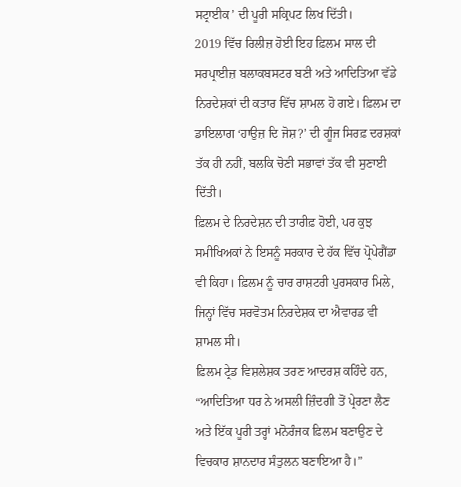ਸਟ੍ਰਾਈਕ’ ਦੀ ਪੂਰੀ ਸਕ੍ਰਿਪਟ ਲਿਖ ਦਿੱਤੀ।
2019 ਵਿੱਚ ਰਿਲੀਜ਼ ਹੋਈ ਇਹ ਫ਼ਿਲਮ ਸਾਲ ਦੀ ਸਰਪ੍ਰਾਈਜ਼ ਬਲਾਕਬਸਟਰ ਬਣੀ ਅਤੇ ਆਦਿਤਿਆ ਵੱਡੇ ਨਿਰਦੇਸ਼ਕਾਂ ਦੀ ਕਤਾਰ ਵਿੱਚ ਸ਼ਾਮਲ ਹੋ ਗਏ। ਫ਼ਿਲਮ ਦਾ ਡਾਇਲਾਗ ‘ਹਾਉਜ਼ ਦਿ ਜੋਸ਼?’ ਦੀ ਗੂੰਜ ਸਿਰਫ਼ ਦਰਸ਼ਕਾਂ ਤੱਕ ਹੀ ਨਹੀਂ, ਬਲਕਿ ਚੋਣੀ ਸਭਾਵਾਂ ਤੱਕ ਵੀ ਸੁਣਾਈ ਦਿੱਤੀ।
ਫ਼ਿਲਮ ਦੇ ਨਿਰਦੇਸ਼ਨ ਦੀ ਤਾਰੀਫ਼ ਹੋਈ, ਪਰ ਕੁਝ ਸਮੀਖਿਅਕਾਂ ਨੇ ਇਸਨੂੰ ਸਰਕਾਰ ਦੇ ਹੱਕ ਵਿੱਚ ਪ੍ਰੋਪੇਗੈਂਡਾ ਵੀ ਕਿਹਾ। ਫ਼ਿਲਮ ਨੂੰ ਚਾਰ ਰਾਸ਼ਟਰੀ ਪੁਰਸਕਾਰ ਮਿਲੇ, ਜਿਨ੍ਹਾਂ ਵਿੱਚ ਸਰਵੋਤਮ ਨਿਰਦੇਸ਼ਕ ਦਾ ਐਵਾਰਡ ਵੀ ਸ਼ਾਮਲ ਸੀ।
ਫ਼ਿਲਮ ਟ੍ਰੇਡ ਵਿਸ਼ਲੇਸ਼ਕ ਤਰਣ ਆਦਰਸ਼ ਕਹਿੰਦੇ ਹਨ, “ਆਦਿਤਿਆ ਧਰ ਨੇ ਅਸਲੀ ਜ਼ਿੰਦਗੀ ਤੋਂ ਪ੍ਰੇਰਣਾ ਲੈਣ ਅਤੇ ਇੱਕ ਪੂਰੀ ਤਰ੍ਹਾਂ ਮਨੋਰੰਜਕ ਫ਼ਿਲਮ ਬਣਾਉਣ ਦੇ ਵਿਚਕਾਰ ਸ਼ਾਨਦਾਰ ਸੰਤੁਲਨ ਬਣਾਇਆ ਹੈ।”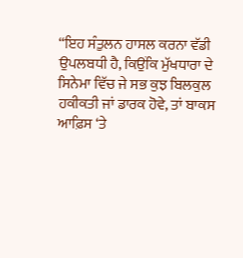“ਇਹ ਸੰਤੁਲਨ ਹਾਸਲ ਕਰਨਾ ਵੱਡੀ ਉਪਲਬਧੀ ਹੈ, ਕਿਉਂਕਿ ਮੁੱਖਧਾਰਾ ਦੇ ਸਿਨੇਮਾ ਵਿੱਚ ਜੇ ਸਭ ਕੁਝ ਬਿਲਕੁਲ ਹਕੀਕਤੀ ਜਾਂ ਡਾਰਕ ਹੋਵੇ, ਤਾਂ ਬਾਕਸ ਆਫ਼ਿਸ ‘ਤੇ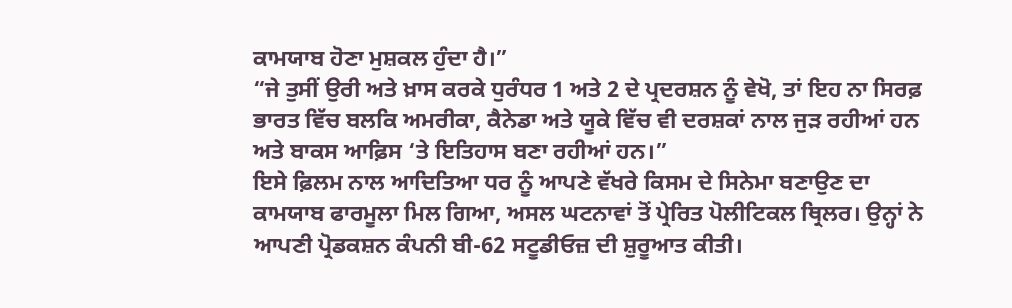ਕਾਮਯਾਬ ਹੋਣਾ ਮੁਸ਼ਕਲ ਹੁੰਦਾ ਹੈ।”
“ਜੇ ਤੁਸੀਂ ਉਰੀ ਅਤੇ ਖ਼ਾਸ ਕਰਕੇ ਧੁਰੰਧਰ 1 ਅਤੇ 2 ਦੇ ਪ੍ਰਦਰਸ਼ਨ ਨੂੰ ਵੇਖੋ, ਤਾਂ ਇਹ ਨਾ ਸਿਰਫ਼ ਭਾਰਤ ਵਿੱਚ ਬਲਕਿ ਅਮਰੀਕਾ, ਕੈਨੇਡਾ ਅਤੇ ਯੂਕੇ ਵਿੱਚ ਵੀ ਦਰਸ਼ਕਾਂ ਨਾਲ ਜੁੜ ਰਹੀਆਂ ਹਨ ਅਤੇ ਬਾਕਸ ਆਫ਼ਿਸ ‘ਤੇ ਇਤਿਹਾਸ ਬਣਾ ਰਹੀਆਂ ਹਨ।”
ਇਸੇ ਫ਼ਿਲਮ ਨਾਲ ਆਦਿਤਿਆ ਧਰ ਨੂੰ ਆਪਣੇ ਵੱਖਰੇ ਕਿਸਮ ਦੇ ਸਿਨੇਮਾ ਬਣਾਉਣ ਦਾ ਕਾਮਯਾਬ ਫਾਰਮੂਲਾ ਮਿਲ ਗਿਆ, ਅਸਲ ਘਟਨਾਵਾਂ ਤੋਂ ਪ੍ਰੇਰਿਤ ਪੋਲੀਟਿਕਲ ਥ੍ਰਿਲਰ। ਉਨ੍ਹਾਂ ਨੇ ਆਪਣੀ ਪ੍ਰੋਡਕਸ਼ਨ ਕੰਪਨੀ ਬੀ-62 ਸਟੂਡੀਓਜ਼ ਦੀ ਸ਼ੁਰੂਆਤ ਕੀਤੀ।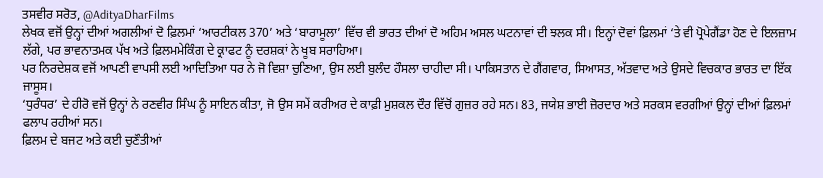ਤਸਵੀਰ ਸਰੋਤ, @AdityaDharFilms
ਲੇਖਕ ਵਜੋਂ ਉਨ੍ਹਾਂ ਦੀਆਂ ਅਗਲੀਆਂ ਦੋ ਫ਼ਿਲਮਾਂ ‘ਆਰਟੀਕਲ 370’ ਅਤੇ ‘ਬਾਰਾਮੂਲਾ’ ਵਿੱਚ ਵੀ ਭਾਰਤ ਦੀਆਂ ਦੋ ਅਹਿਮ ਅਸਲ ਘਟਨਾਵਾਂ ਦੀ ਝਲਕ ਸੀ। ਇਨ੍ਹਾਂ ਦੋਵਾਂ ਫ਼ਿਲਮਾਂ ‘ਤੇ ਵੀ ਪ੍ਰੋਪੇਗੈਂਡਾ ਹੋਣ ਦੇ ਇਲਜ਼ਾਮ ਲੱਗੇ, ਪਰ ਭਾਵਨਾਤਮਕ ਪੱਖ ਅਤੇ ਫ਼ਿਲਮਮੇਕਿੰਗ ਦੇ ਕ੍ਰਾਫਟ ਨੂੰ ਦਰਸ਼ਕਾਂ ਨੇ ਖੂਬ ਸਰਾਹਿਆ।
ਪਰ ਨਿਰਦੇਸ਼ਕ ਵਜੋਂ ਆਪਣੀ ਵਾਪਸੀ ਲਈ ਆਦਿਤਿਆ ਧਰ ਨੇ ਜੋ ਵਿਸ਼ਾ ਚੁਣਿਆ, ਉਸ ਲਈ ਬੁਲੰਦ ਹੌਸਲਾ ਚਾਹੀਦਾ ਸੀ। ਪਾਕਿਸਤਾਨ ਦੇ ਗੈਂਗਵਾਰ, ਸਿਆਸਤ, ਅੱਤਵਾਦ ਅਤੇ ਉਸਦੇ ਵਿਚਕਾਰ ਭਾਰਤ ਦਾ ਇੱਕ ਜਾਸੂਸ।
‘ਧੁਰੰਧਰ’ ਦੇ ਹੀਰੋ ਵਜੋਂ ਉਨ੍ਹਾਂ ਨੇ ਰਣਵੀਰ ਸਿੰਘ ਨੂੰ ਸਾਇਨ ਕੀਤਾ, ਜੋ ਉਸ ਸਮੇਂ ਕਰੀਅਰ ਦੇ ਕਾਫ਼ੀ ਮੁਸ਼ਕਲ ਦੌਰ ਵਿੱਚੋਂ ਗੁਜ਼ਰ ਰਹੇ ਸਨ। 83, ਜਯੇਸ਼ ਭਾਈ ਜ਼ੋਰਦਾਰ ਅਤੇ ਸਰਕਸ ਵਰਗੀਆਂ ਉਨ੍ਹਾਂ ਦੀਆਂ ਫ਼ਿਲਮਾਂ ਫਲਾਪ ਰਹੀਆਂ ਸਨ।
ਫ਼ਿਲਮ ਦੇ ਬਜਟ ਅਤੇ ਕਈ ਚੁਣੌਤੀਆਂ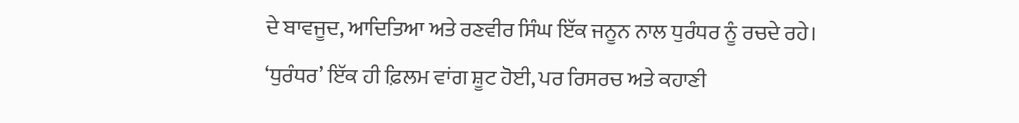ਦੇ ਬਾਵਜੂਦ, ਆਦਿਤਿਆ ਅਤੇ ਰਣਵੀਰ ਸਿੰਘ ਇੱਕ ਜਨੂਨ ਨਾਲ ਧੁਰੰਧਰ ਨੂੰ ਰਚਦੇ ਰਹੇ।
‘ਧੁਰੰਧਰ’ ਇੱਕ ਹੀ ਫ਼ਿਲਮ ਵਾਂਗ ਸ਼ੂਟ ਹੋਈ, ਪਰ ਰਿਸਰਚ ਅਤੇ ਕਹਾਣੀ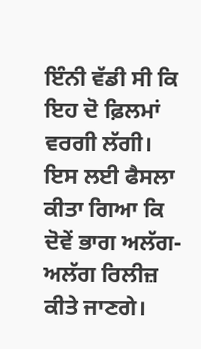ਇੰਨੀ ਵੱਡੀ ਸੀ ਕਿ ਇਹ ਦੋ ਫ਼ਿਲਮਾਂ ਵਰਗੀ ਲੱਗੀ। ਇਸ ਲਈ ਫੈਸਲਾ ਕੀਤਾ ਗਿਆ ਕਿ ਦੋਵੇਂ ਭਾਗ ਅਲੱਗ-ਅਲੱਗ ਰਿਲੀਜ਼ ਕੀਤੇ ਜਾਣਗੇ।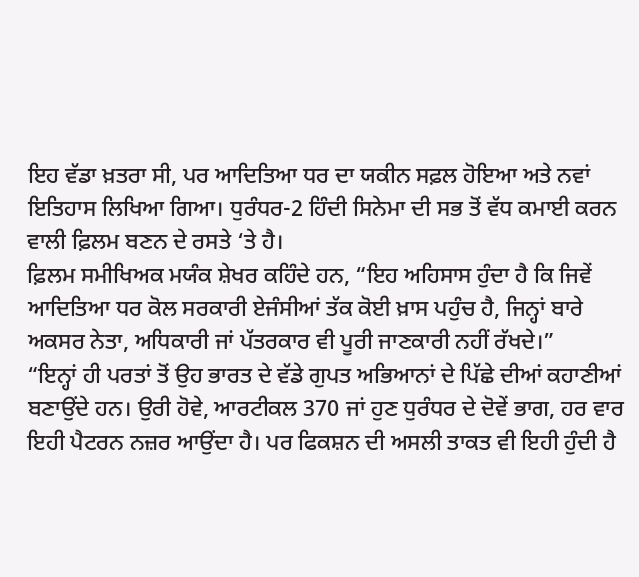ਇਹ ਵੱਡਾ ਖ਼ਤਰਾ ਸੀ, ਪਰ ਆਦਿਤਿਆ ਧਰ ਦਾ ਯਕੀਨ ਸਫ਼ਲ ਹੋਇਆ ਅਤੇ ਨਵਾਂ ਇਤਿਹਾਸ ਲਿਖਿਆ ਗਿਆ। ਧੁਰੰਧਰ-2 ਹਿੰਦੀ ਸਿਨੇਮਾ ਦੀ ਸਭ ਤੋਂ ਵੱਧ ਕਮਾਈ ਕਰਨ ਵਾਲੀ ਫ਼ਿਲਮ ਬਣਨ ਦੇ ਰਸਤੇ ‘ਤੇ ਹੈ।
ਫ਼ਿਲਮ ਸਮੀਖਿਅਕ ਮਯੰਕ ਸ਼ੇਖਰ ਕਹਿੰਦੇ ਹਨ, “ਇਹ ਅਹਿਸਾਸ ਹੁੰਦਾ ਹੈ ਕਿ ਜਿਵੇਂ ਆਦਿਤਿਆ ਧਰ ਕੋਲ ਸਰਕਾਰੀ ਏਜੰਸੀਆਂ ਤੱਕ ਕੋਈ ਖ਼ਾਸ ਪਹੁੰਚ ਹੈ, ਜਿਨ੍ਹਾਂ ਬਾਰੇ ਅਕਸਰ ਨੇਤਾ, ਅਧਿਕਾਰੀ ਜਾਂ ਪੱਤਰਕਾਰ ਵੀ ਪੂਰੀ ਜਾਣਕਾਰੀ ਨਹੀਂ ਰੱਖਦੇ।”
“ਇਨ੍ਹਾਂ ਹੀ ਪਰਤਾਂ ਤੋਂ ਉਹ ਭਾਰਤ ਦੇ ਵੱਡੇ ਗੁਪਤ ਅਭਿਆਨਾਂ ਦੇ ਪਿੱਛੇ ਦੀਆਂ ਕਹਾਣੀਆਂ ਬਣਾਉਂਦੇ ਹਨ। ਉਰੀ ਹੋਵੇ, ਆਰਟੀਕਲ 370 ਜਾਂ ਹੁਣ ਧੁਰੰਧਰ ਦੇ ਦੋਵੇਂ ਭਾਗ, ਹਰ ਵਾਰ ਇਹੀ ਪੈਟਰਨ ਨਜ਼ਰ ਆਉਂਦਾ ਹੈ। ਪਰ ਫਿਕਸ਼ਨ ਦੀ ਅਸਲੀ ਤਾਕਤ ਵੀ ਇਹੀ ਹੁੰਦੀ ਹੈ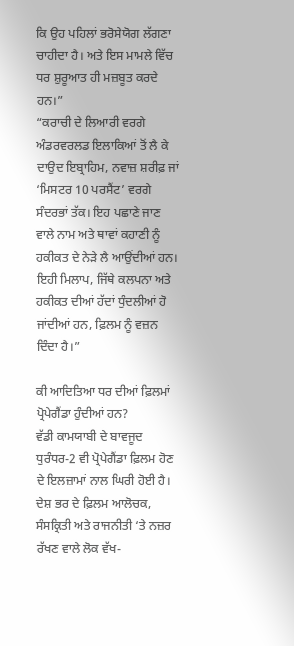ਕਿ ਉਹ ਪਹਿਲਾਂ ਭਰੋਸੇਯੋਗ ਲੱਗਣਾ ਚਾਹੀਦਾ ਹੈ। ਅਤੇ ਇਸ ਮਾਮਲੇ ਵਿੱਚ ਧਰ ਸ਼ੁਰੂਆਤ ਹੀ ਮਜ਼ਬੂਤ ਕਰਦੇ ਹਨ।”
“ਕਰਾਚੀ ਦੇ ਲਿਆਰੀ ਵਰਗੇ ਅੰਡਰਵਰਲਡ ਇਲਾਕਿਆਂ ਤੋਂ ਲੈ ਕੇ ਦਾਉਦ ਇਬ੍ਰਾਹਿਮ, ਨਵਾਜ਼ ਸ਼ਰੀਫ਼ ਜਾਂ ‘ਮਿਸਟਰ 10 ਪਰਸੈਂਟ’ ਵਰਗੇ ਸੰਦਰਭਾਂ ਤੱਕ। ਇਹ ਪਛਾਣੇ ਜਾਣ ਵਾਲੇ ਨਾਮ ਅਤੇ ਥਾਵਾਂ ਕਹਾਣੀ ਨੂੰ ਹਕੀਕਤ ਦੇ ਨੇੜੇ ਲੈ ਆਉਂਦੀਆਂ ਹਨ। ਇਹੀ ਮਿਲਾਪ, ਜਿੱਥੇ ਕਲਪਨਾ ਅਤੇ ਹਕੀਕਤ ਦੀਆਂ ਹੱਦਾਂ ਧੁੰਦਲੀਆਂ ਹੋ ਜਾਂਦੀਆਂ ਹਨ, ਫ਼ਿਲਮ ਨੂੰ ਵਜ਼ਨ ਦਿੰਦਾ ਹੈ।”

ਕੀ ਆਦਿਤਿਆ ਧਰ ਦੀਆਂ ਫ਼ਿਲਮਾਂ ਪ੍ਰੋਪੇਗੈਂਡਾ ਹੁੰਦੀਆਂ ਹਨ?
ਵੱਡੀ ਕਾਮਯਾਬੀ ਦੇ ਬਾਵਜੂਦ ਧੁਰੰਧਰ-2 ਵੀ ਪ੍ਰੋਪੇਗੈਂਡਾ ਫ਼ਿਲਮ ਹੋਣ ਦੇ ਇਲਜ਼ਾਮਾਂ ਨਾਲ ਘਿਰੀ ਹੋਈ ਹੈ। ਦੇਸ਼ ਭਰ ਦੇ ਫ਼ਿਲਮ ਆਲੋਚਕ, ਸੰਸਕ੍ਰਿਤੀ ਅਤੇ ਰਾਜਨੀਤੀ ‘ਤੇ ਨਜ਼ਰ ਰੱਖਣ ਵਾਲੇ ਲੋਕ ਵੱਖ-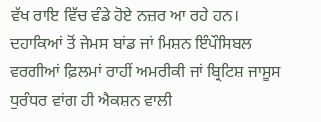ਵੱਖ ਰਾਇ ਵਿੱਚ ਵੰਡੇ ਹੋਏ ਨਜ਼ਰ ਆ ਰਹੇ ਹਨ।
ਦਹਾਕਿਆਂ ਤੋਂ ਜੇਮਸ ਬਾਂਡ ਜਾਂ ਮਿਸ਼ਨ ਇੰਪੌਸਿਬਲ ਵਰਗੀਆਂ ਫ਼ਿਲਮਾਂ ਰਾਹੀਂ ਅਮਰੀਕੀ ਜਾਂ ਬ੍ਰਿਟਿਸ਼ ਜਾਸੂਸ ਧੁਰੰਧਰ ਵਾਂਗ ਹੀ ਐਕਸ਼ਨ ਵਾਲੀ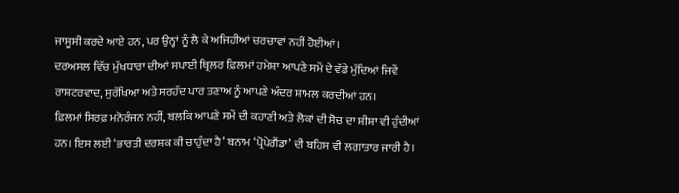ਜਾਸੂਸੀ ਕਰਦੇ ਆਏ ਹਨ, ਪਰ ਉਨ੍ਹਾਂ ਨੂੰ ਲੈ ਕੇ ਅਜਿਹੀਆਂ ਚਰਚਾਵਾਂ ਨਹੀਂ ਹੋਈਆਂ।
ਦਰਅਸਲ ਵਿੱਚ ਮੁੱਖਧਾਰਾ ਦੀਆਂ ਸਪਾਈ ਥ੍ਰਿਲਰ ਫ਼ਿਲਮਾਂ ਹਮੇਸ਼ਾ ਆਪਣੇ ਸਮੇਂ ਦੇ ਵੱਡੇ ਮੁੱਦਿਆਂ ਜਿਵੇਂ ਰਾਸ਼ਟਰਵਾਦ, ਸੁਰੱਖਿਆ ਅਤੇ ਸਰਹੱਦ ਪਾਰ ਤਣਾਅ ਨੂੰ ਆਪਣੇ ਅੰਦਰ ਸ਼ਾਮਲ ਕਰਦੀਆਂ ਹਨ।
ਫ਼ਿਲਮਾਂ ਸਿਰਫ਼ ਮਨੋਰੰਜਨ ਨਹੀਂ, ਬਲਕਿ ਆਪਣੇ ਸਮੇਂ ਦੀ ਕਹਾਣੀ ਅਤੇ ਲੋਕਾਂ ਦੀ ਸੋਚ ਦਾ ਸ਼ੀਸ਼ਾ ਵੀ ਹੁੰਦੀਆਂ ਹਨ। ਇਸ ਲਈ ‘ਭਾਰਤੀ ਦਰਸ਼ਕ ਕੀ ਚਾਹੁੰਦਾ ਹੈ’ ਬਨਾਮ ‘ਪ੍ਰੋਪੇਗੈਂਡਾ’ ਦੀ ਬਹਿਸ ਵੀ ਲਗਾਤਾਰ ਜਾਰੀ ਹੈ।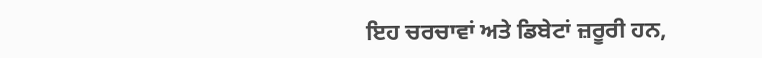ਇਹ ਚਰਚਾਵਾਂ ਅਤੇ ਡਿਬੇਟਾਂ ਜ਼ਰੂਰੀ ਹਨ,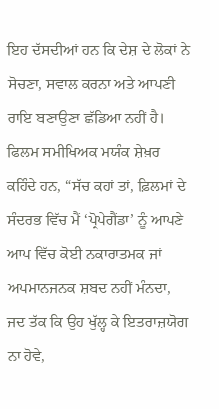ਇਹ ਦੱਸਦੀਆਂ ਹਨ ਕਿ ਦੇਸ਼ ਦੇ ਲੋਕਾਂ ਨੇ ਸੋਚਣਾ, ਸਵਾਲ ਕਰਨਾ ਅਤੇ ਆਪਣੀ ਰਾਇ ਬਣਾਉਣਾ ਛੱਡਿਆ ਨਹੀਂ ਹੈ।
ਫਿਲਮ ਸਮੀਖਿਅਕ ਮਯੰਕ ਸ਼ੇਖ਼ਰ ਕਹਿੰਦੇ ਹਨ, “ਸੱਚ ਕਹਾਂ ਤਾਂ, ਫ਼ਿਲਮਾਂ ਦੇ ਸੰਦਰਭ ਵਿੱਚ ਮੈਂ ‘ਪ੍ਰੋਪੇਗੈਂਡਾ’ ਨੂੰ ਆਪਣੇ ਆਪ ਵਿੱਚ ਕੋਈ ਨਕਾਰਾਤਮਕ ਜਾਂ ਅਪਮਾਨਜਨਕ ਸ਼ਬਦ ਨਹੀਂ ਮੰਨਦਾ, ਜਦ ਤੱਕ ਕਿ ਉਹ ਖੁੱਲ੍ਹ ਕੇ ਇਤਰਾਜ਼ਯੋਗ ਨਾ ਹੋਵੇ,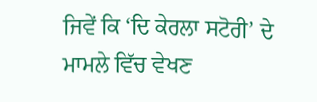ਜਿਵੇਂ ਕਿ ‘ਦਿ ਕੇਰਲਾ ਸਟੋਰੀ’ ਦੇ ਮਾਮਲੇ ਵਿੱਚ ਵੇਖਣ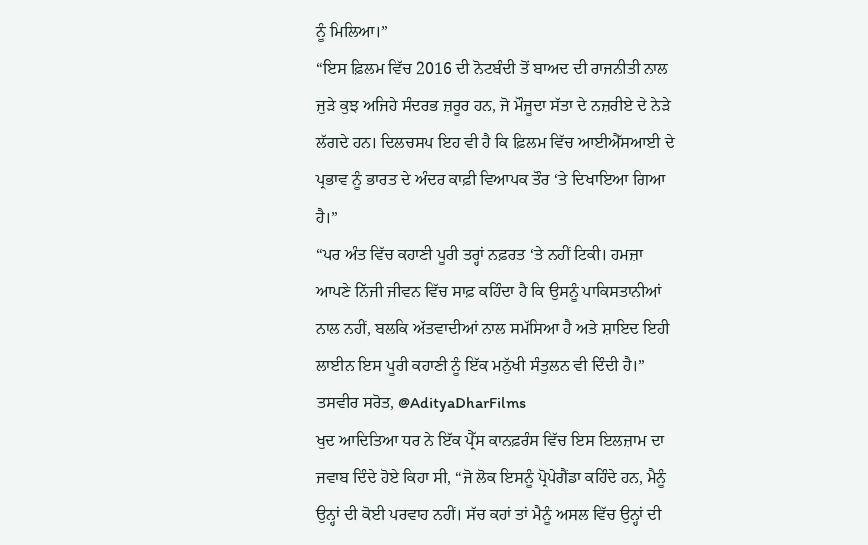ਨੂੰ ਮਿਲਿਆ।”
“ਇਸ ਫ਼ਿਲਮ ਵਿੱਚ 2016 ਦੀ ਨੋਟਬੰਦੀ ਤੋਂ ਬਾਅਦ ਦੀ ਰਾਜਨੀਤੀ ਨਾਲ ਜੁੜੇ ਕੁਝ ਅਜਿਹੇ ਸੰਦਰਭ ਜ਼ਰੂਰ ਹਨ, ਜੋ ਮੌਜੂਦਾ ਸੱਤਾ ਦੇ ਨਜ਼ਰੀਏ ਦੇ ਨੇੜੇ ਲੱਗਦੇ ਹਨ। ਦਿਲਚਸਪ ਇਹ ਵੀ ਹੈ ਕਿ ਫ਼ਿਲਮ ਵਿੱਚ ਆਈਐੱਸਆਈ ਦੇ ਪ੍ਰਭਾਵ ਨੂੰ ਭਾਰਤ ਦੇ ਅੰਦਰ ਕਾਫ਼ੀ ਵਿਆਪਕ ਤੌਰ ‘ਤੇ ਦਿਖਾਇਆ ਗਿਆ ਹੈ।”
“ਪਰ ਅੰਤ ਵਿੱਚ ਕਹਾਣੀ ਪੂਰੀ ਤਰ੍ਹਾਂ ਨਫ਼ਰਤ ‘ਤੇ ਨਹੀਂ ਟਿਕੀ। ਹਮਜ਼ਾ ਆਪਣੇ ਨਿੱਜੀ ਜੀਵਨ ਵਿੱਚ ਸਾਫ਼ ਕਹਿੰਦਾ ਹੈ ਕਿ ਉਸਨੂੰ ਪਾਕਿਸਤਾਨੀਆਂ ਨਾਲ ਨਹੀਂ, ਬਲਕਿ ਅੱਤਵਾਦੀਆਂ ਨਾਲ ਸਮੱਸਿਆ ਹੈ ਅਤੇ ਸ਼ਾਇਦ ਇਹੀ ਲਾਈਨ ਇਸ ਪੂਰੀ ਕਹਾਣੀ ਨੂੰ ਇੱਕ ਮਨੁੱਖੀ ਸੰਤੁਲਨ ਵੀ ਦਿੰਦੀ ਹੈ।”
ਤਸਵੀਰ ਸਰੋਤ, @AdityaDharFilms
ਖੁਦ ਆਦਿਤਿਆ ਧਰ ਨੇ ਇੱਕ ਪ੍ਰੈੱਸ ਕਾਨਫ਼ਰੰਸ ਵਿੱਚ ਇਸ ਇਲਜ਼ਾਮ ਦਾ ਜਵਾਬ ਦਿੰਦੇ ਹੋਏ ਕਿਹਾ ਸੀ, “ਜੋ ਲੋਕ ਇਸਨੂੰ ਪ੍ਰੋਪੇਗੈਂਡਾ ਕਹਿੰਦੇ ਹਨ, ਮੈਨੂੰ ਉਨ੍ਹਾਂ ਦੀ ਕੋਈ ਪਰਵਾਹ ਨਹੀਂ। ਸੱਚ ਕਹਾਂ ਤਾਂ ਮੈਨੂੰ ਅਸਲ ਵਿੱਚ ਉਨ੍ਹਾਂ ਦੀ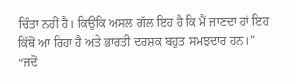ਚਿੰਤਾ ਨਹੀਂ ਹੈ। ਕਿਉਂਕਿ ਅਸਲ ਗੱਲ ਇਹ ਹੈ ਕਿ ਮੈਂ ਜਾਣਦਾ ਹਾਂ ਇਹ ਕਿੱਥੋਂ ਆ ਰਿਹਾ ਹੈ ਅਤੇ ਭਾਰਤੀ ਦਰਸ਼ਕ ਬਹੁਤ ਸਮਝਦਾਰ ਹਨ।”
“ਜਦੋਂ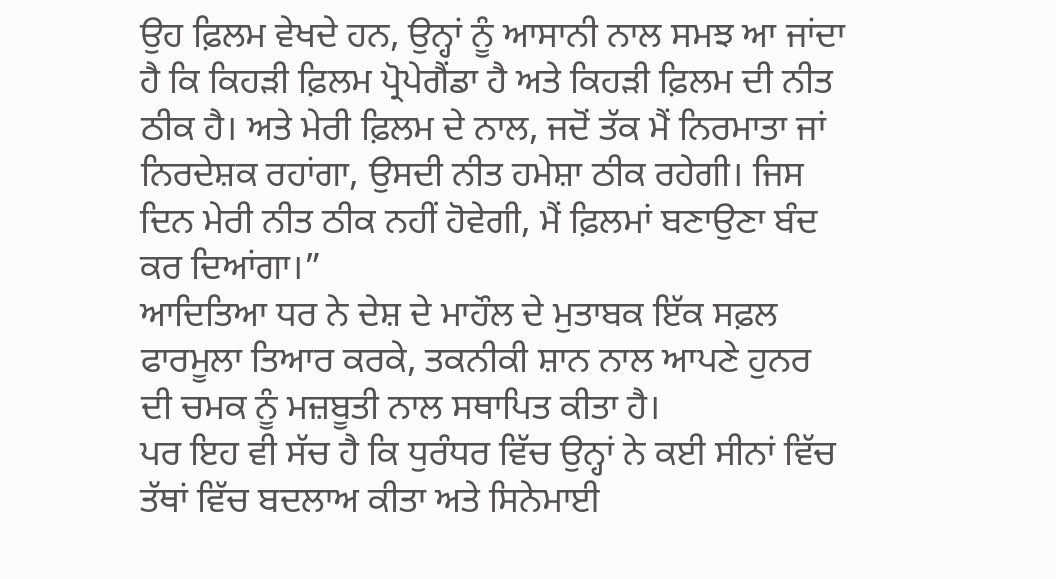ਉਹ ਫ਼ਿਲਮ ਵੇਖਦੇ ਹਨ, ਉਨ੍ਹਾਂ ਨੂੰ ਆਸਾਨੀ ਨਾਲ ਸਮਝ ਆ ਜਾਂਦਾ ਹੈ ਕਿ ਕਿਹੜੀ ਫ਼ਿਲਮ ਪ੍ਰੋਪੇਗੈਂਡਾ ਹੈ ਅਤੇ ਕਿਹੜੀ ਫ਼ਿਲਮ ਦੀ ਨੀਤ ਠੀਕ ਹੈ। ਅਤੇ ਮੇਰੀ ਫ਼ਿਲਮ ਦੇ ਨਾਲ, ਜਦੋਂ ਤੱਕ ਮੈਂ ਨਿਰਮਾਤਾ ਜਾਂ ਨਿਰਦੇਸ਼ਕ ਰਹਾਂਗਾ, ਉਸਦੀ ਨੀਤ ਹਮੇਸ਼ਾ ਠੀਕ ਰਹੇਗੀ। ਜਿਸ ਦਿਨ ਮੇਰੀ ਨੀਤ ਠੀਕ ਨਹੀਂ ਹੋਵੇਗੀ, ਮੈਂ ਫ਼ਿਲਮਾਂ ਬਣਾਉਣਾ ਬੰਦ ਕਰ ਦਿਆਂਗਾ।”
ਆਦਿਤਿਆ ਧਰ ਨੇ ਦੇਸ਼ ਦੇ ਮਾਹੌਲ ਦੇ ਮੁਤਾਬਕ ਇੱਕ ਸਫ਼ਲ ਫਾਰਮੂਲਾ ਤਿਆਰ ਕਰਕੇ, ਤਕਨੀਕੀ ਸ਼ਾਨ ਨਾਲ ਆਪਣੇ ਹੁਨਰ ਦੀ ਚਮਕ ਨੂੰ ਮਜ਼ਬੂਤੀ ਨਾਲ ਸਥਾਪਿਤ ਕੀਤਾ ਹੈ।
ਪਰ ਇਹ ਵੀ ਸੱਚ ਹੈ ਕਿ ਧੁਰੰਧਰ ਵਿੱਚ ਉਨ੍ਹਾਂ ਨੇ ਕਈ ਸੀਨਾਂ ਵਿੱਚ ਤੱਥਾਂ ਵਿੱਚ ਬਦਲਾਅ ਕੀਤਾ ਅਤੇ ਸਿਨੇਮਾਈ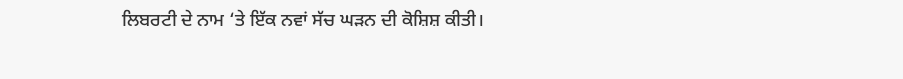ਲਿਬਰਟੀ ਦੇ ਨਾਮ ‘ਤੇ ਇੱਕ ਨਵਾਂ ਸੱਚ ਘੜਨ ਦੀ ਕੋਸ਼ਿਸ਼ ਕੀਤੀ।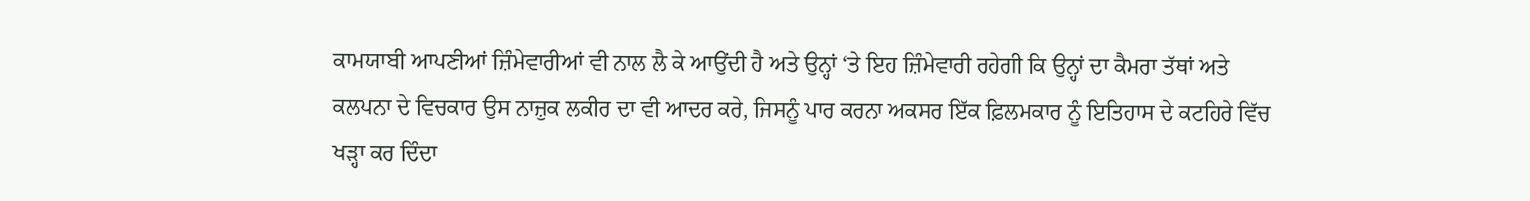ਕਾਮਯਾਬੀ ਆਪਣੀਆਂ ਜ਼ਿੰਮੇਵਾਰੀਆਂ ਵੀ ਨਾਲ ਲੈ ਕੇ ਆਉਂਦੀ ਹੈ ਅਤੇ ਉਨ੍ਹਾਂ ‘ਤੇ ਇਹ ਜ਼ਿੰਮੇਵਾਰੀ ਰਹੇਗੀ ਕਿ ਉਨ੍ਹਾਂ ਦਾ ਕੈਮਰਾ ਤੱਥਾਂ ਅਤੇ ਕਲਪਨਾ ਦੇ ਵਿਚਕਾਰ ਉਸ ਨਾਜ਼ੁਕ ਲਕੀਰ ਦਾ ਵੀ ਆਦਰ ਕਰੇ, ਜਿਸਨੂੰ ਪਾਰ ਕਰਨਾ ਅਕਸਰ ਇੱਕ ਫ਼ਿਲਮਕਾਰ ਨੂੰ ਇਤਿਹਾਸ ਦੇ ਕਟਹਿਰੇ ਵਿੱਚ ਖੜ੍ਹਾ ਕਰ ਦਿੰਦਾ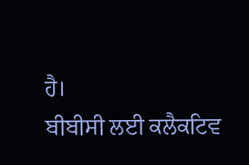ਹੈ।
ਬੀਬੀਸੀ ਲਈ ਕਲੈਕਟਿਵ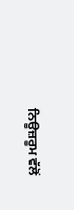ਨਿਊਜ਼ਰੂਮ ਵੱਲੋਂ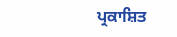ਪ੍ਰਕਾਸ਼ਿਤ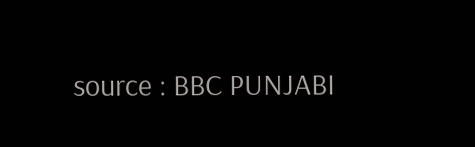source : BBC PUNJABI